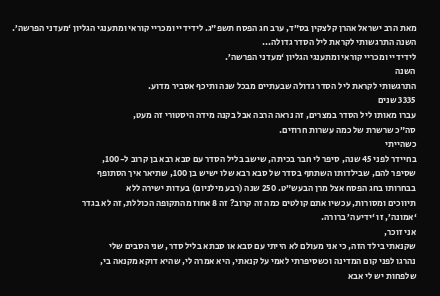מאת הרב ישראל אהרן קלצקין בס”ד, ערב חג הפסח תשפ”ג. לידידיי ומכריי קוראי ומתענגי הגליון ‘מעדני הפרשה’. השנה התרגשותי לקראת ליל הסדר גדולה...
לידידיי ומכריי קוראי ומתענגי הגליון ‘מעדני הפרשה’.
השנה
התרגשותי לקראת ליל הסדר גדולה שבעתיים מבכל שנה ותיכף אסביר מדוע.
3335 שנים
עברו מאותו ליל הסדר במצרים, זה נראה הרבה אבל בקנה מידה היסטורי זה מעט,
סה”כ שרשרת של כמה עשרות חרוזים.
כשהייתי
בחיידר לפני 45 שנה, סיפר לי חבר בכיתה, שישב בליל הסדר עם סבא רבא בן קרוב ל-100,
שסיפר להם, שבילדותו השתתף בסדר של סבא רבא שלו ישיש בן 100, שתיאר איך הסתופף
בבחרותו בחג הפסח אצל מרן הבעש”ט. 250 שנה (רבע מילניום) בעדות ישירה ללא
תיווכים ומסורות, עכשיו אתם קולטים כמה זה קרוב? זה 8 אחוז מהתקופה הכוללת, זה לא בגדר
‘אמונה’, זו ‘ידיעה’ ברורה.
אני זוכר,
שקנאתי בילד הזה, כי אני מעולם לא הייתי עם סבא או סבתא בליל סדר, שני הסבים שלי
נהרגו לפני קום המדינה וכשסיפרתי לאמי על קנאתי, היא אמרה לי, שהיא דוקא מקנאה בי,
שלפחות יש לי אבא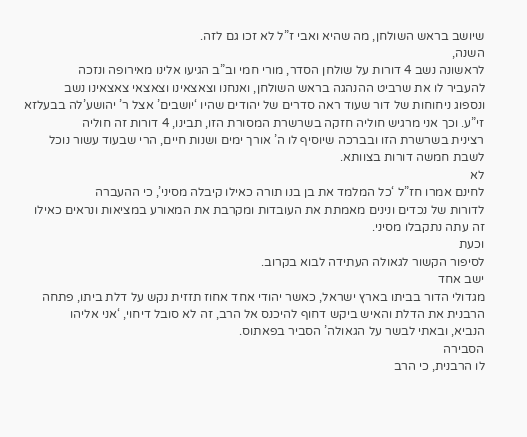שיושב בראש השולחן, מה שהיא ואבי ז”ל לא זכו גם לזה.
השנה,
לראשונה נשב 4 דורות על שולחן הסדר, מורי חמי וב”ב הגיעו אלינו מאירופה ונזכה
להעביר לו את שרביט ההנהגה בראש השולחן, ואנחנו וצאצאינו וצאצאי צאצאינו נשב
ונספוג ניחוחות של דור שעוד ראה סדרים של יהודים שהיו ‘יושבים’ אצל ר’ יהושע’לה בבעלזא
זי”ע. וכך אני מרגיש חוליה חזקה בשרשרת המסורת הזו, תבינו, 4 דורות זה חוליה
רצינית בשרשרת הזו ובברכה שיוסיף לו ה’ אורך ימים ושנות חיים, הרי שבעוד עשור נוכל
לשבת חמשה דורות בצוותא.
לא
לחינם אמרו חז”ל ‘כל המלמד את בן בנו תורה כאילו קיבלה מסיני’, כי ההעברה
לדורות של נכדים ונינים מאמתת את העובדות ומקרבת את המאורע במציאות ונראים כאילו
זה עתה נתקבלו מסיני.
וכעת
לסיפור הקשור לגאולה העתידה לבוא בקרוב.
ישב אחד
מגדולי הדור בביתו בארץ ישראל, כאשר יהודי אחד אחוז תזזית נקש על דלת ביתו, פתחה
הרבנית את הדלת והאיש ביקש דחוף להיכנס אל הרב, זה לא סובל דיחוי, ‘אני אליהו
הנביא, ובאתי לבשר על הגאולה’ הסביר בפאתוס.
הסבירה
לו הרבנית, כי הרב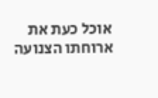אוכל כעת את ארוחתו הצנועה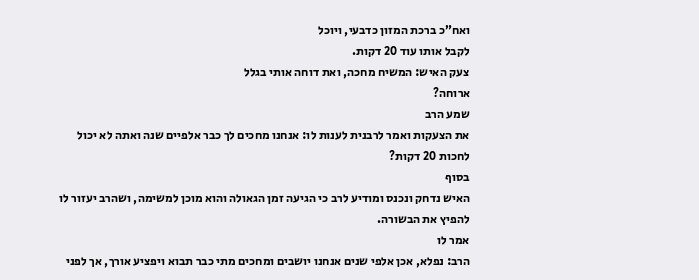ואח”כ ברכת המזון כדבעי, ויוכל
לקבל אותו עוד 20 דקות.
צעק האיש: המשיח מחכה, ואת דוחה אותי בגלל
ארוחה?
שמע הרב
את הצעקות ואמר לרבנית לענות לו: אנחנו מחכים לך כבר אלפיים שנה ואתה לא יכול
לחכות 20 דקות?
בסוף
האיש נדחק ונכנס ומודיע לרב כי הגיעה זמן הגאולה והוא מוכן למשימה, ושהרב יעזור לו
להפיץ את הבשורה.
אמר לו
הרב: נפלא, אכן אלפי שנים אנחנו יושבים ומחכים מתי כבר תבוא ויפציע אורך, אך לפני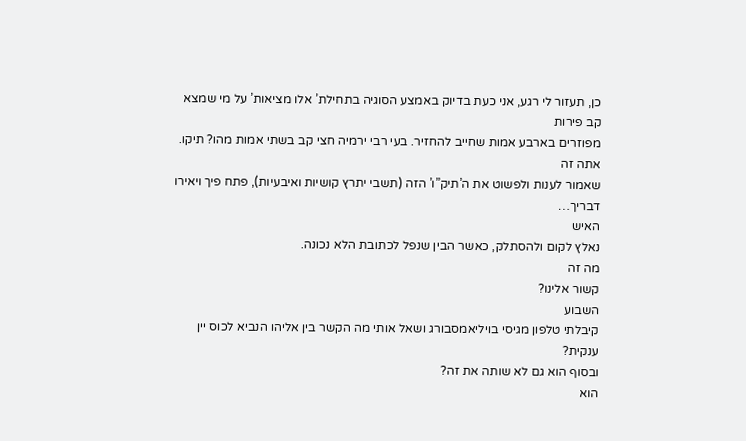כן, תעזור לי רגע, אני כעת בדיוק באמצע הסוגיה בתחילת’ אלו מציאות’ על מי שמצא קב פירות
מפוזרים בארבע אמות שחייב להחזיר. בעי רבי ירמיה חצי קב בשתי אמות מהו? תיקו.
אתה זה
שאמור לענות ולפשוט את ה’תיק”ו’ הזה (תשבי יתרץ קושיות ואיבעיות), פתח פיך ויאירו
דבריך…
האיש
נאלץ לקום ולהסתלק, כאשר הבין שנפל לכתובת הלא נכונה.
מה זה
קשור אלינו?
השבוע
קיבלתי טלפון מגיסי בויליאמסבורג ושאל אותי מה הקשר בין אליהו הנביא לכוס יין ענקית?
ובסוף הוא גם לא שותה את זה?
הוא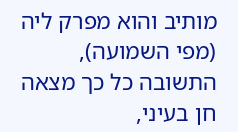מותיב והוא מפרק ליה (מפי השמועה), התשובה כל כך מצאה חן בעיני,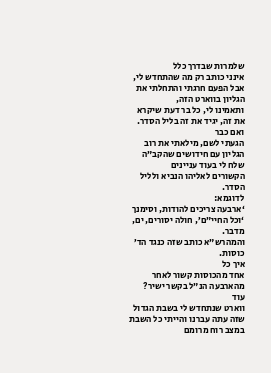שלמרות שבדרך כלל
אינני כותב רק מה שהתחדש לי, אבל הפעם חרגתי והתחלתי את הגליון בווארט הזה,
ותאמינו לי, כל בר דעת שיקרא את זה, יגיד את זה בליל הסדר.
ואם כבר
הגעתי לשם, מילאתי את רוב הגליון עם חידושים שהקב”ה שלח לי בעוד עניינים
הקשורים לאליהו הנביא ולליל הסדר.
לדוגמא:
‘ארבעה צריכים להודות, וסימנך ‘וכל החיי”ם’, חולה יסורים, ים, מדבר.
והמהרש”א כותב שזה כנגד הד’ כוסות.
איך כל
אחד מהכוסות קשור לאחר מהארבעה הנ”ל בקשר ישיר?
עוד
ווארט שנתחדש לי בשבת הגדול שזה עתה עברנו והייתי כל השבת במצב רוח מרומם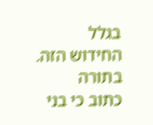בגלל
החידוש הזה.
בתורה
כתוב כי בני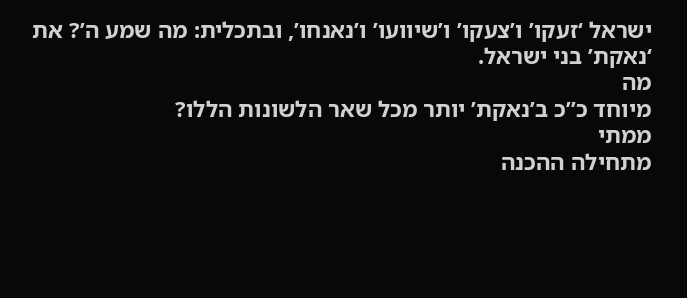ישראל ‘זעקו’ ו’צעקו’ ו’שיוועו’ ו’נאנחו’, ובתכלית: מה שמע ה’? את
‘נאקת’ בני ישראל.
מה
מיוחד כ”כ ב’נאקת’ יותר מכל שאר הלשונות הללו?
ממתי
מתחילה ההכנה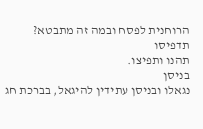הרוחנית לפסח ובמה זה מתבטא?
תדפיסו
תהנו ותפיצו.
בניסן
נגאלו ובניסן עתידין להיגאל, בברכת חג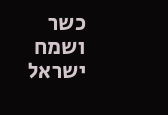כשר ושמח
ישראל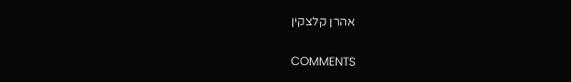אהרן קלצקין

COMMENTS